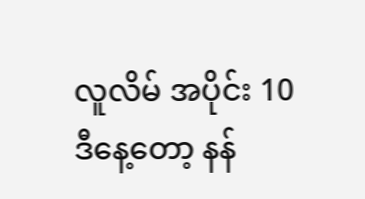လူလိမ် အပိုင်း 10
ဒီနေ့တော့ နန်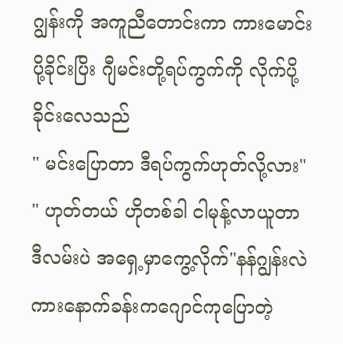ဂျွန်းကို အကူညီတောင်းကာ ကားမောင်းပို့ခိုင်းပြိး ဂျီမင်းတို့ရပ်ကွက်ကို လိုက်ပို့ခိုင်းလေသည်
" မင်းပြောတာ ဒီရပ်ကွက်ဟုတ်လို့လား"
" ဟုတ်တယ် ဟိုတစ်ခါ ငါမုန့်လာယူတာ
ဒီလမ်းပဲ အရှေ့မှာကွေ့လိုက်"နန်ဂျွန်းလဲ ကားနောက်ခန်းကဂျောင်ကုပြောတဲ့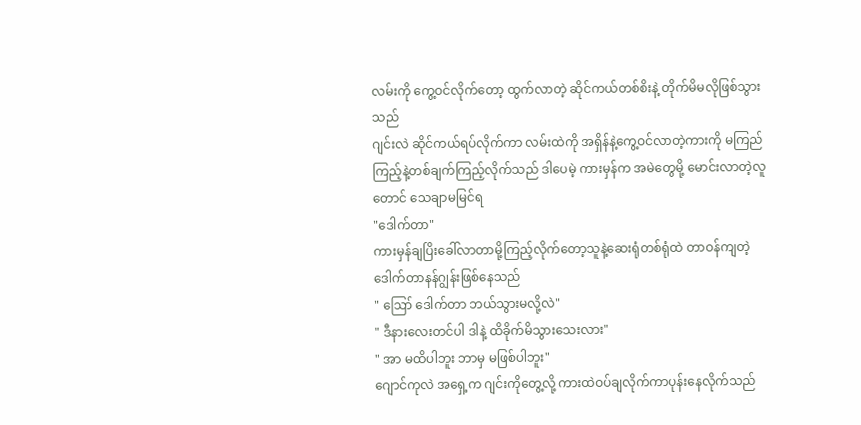လမ်းကို ကွေ့ဝင်လိုက်တော့ ထွက်လာတဲ့ ဆိုင်ကယ်တစ်စိးနဲ့ တိုက်မိမလိုဖြစ်သွားသည်
ဂျင်းလဲ ဆိုင်ကယ်ရပ်လိုက်ကာ လမ်းထဲကို အရှိန်နဲ့ကွေ့ဝင်လာတဲ့ကားကို မကြည်ကြည့်နဲ့တစ်ချက်ကြည့်လိုက်သည် ဒါပေမဲ့ ကားမှန်က အမဲတွေမို့ မောင်းလာတဲ့လူတောင် သေချာမမြင်ရ
"ဒေါက်တာ"
ကားမှန်ချပြိးခေါ်လာတာမို့ကြည့်လိုက်တော့သူနဲ့ဆေးရုံတစ်ရုံထဲ တာဝန်ကျတဲ့ ဒေါက်တာနန်ဂျွန်းဖြစ်နေသည်
" ဪ ဒေါက်တာ ဘယ်သွားမလို့လဲ"
" ဒီနားလေးတင်ပါ ဒါနဲ့ ထိခိုက်မိသွားသေးလား"
" အာ မထိပါဘူး ဘာမှ မဖြစ်ပါဘူး"
ဂျောင်ကုလဲ အရှေ့က ဂျင်းကိုတွေ့လို့ ကားထဲဝပ်ချလိုက်ကာပုန်းနေလိုက်သည်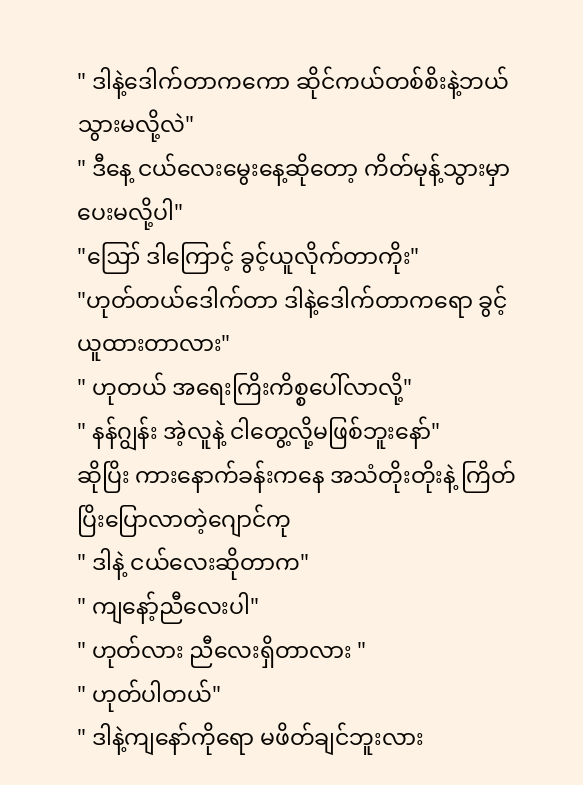" ဒါနဲ့ဒေါက်တာကကော ဆိုင်ကယ်တစ်စိးနဲ့ဘယ်သွားမလို့လဲ"
" ဒီနေ့ ငယ်လေးမွေးနေ့ဆိုတော့ ကိတ်မုန့်သွားမှာပေးမလို့ပါ"
"ဪ ဒါကြောင့် ခွင့်ယူလိုက်တာကိုး"
"ဟုတ်တယ်ဒေါက်တာ ဒါနဲ့ဒေါက်တာကရော ခွင့်ယူထားတာလား"
" ဟုတယ် အရေးကြိးကိစ္စပေါ်လာလို့"
" နန်ဂျွန်း အဲ့လူနဲ့ ငါတွေ့လို့မဖြစ်ဘူးနော်"
ဆိုပြိး ကားနောက်ခန်းကနေ အသံတိုးတိုးနဲ့ ကြိတ်ပြိးပြောလာတဲ့ဂျောင်ကု
" ဒါနဲ့ ငယ်လေးဆိုတာက"
" ကျနော့်ညီလေးပါ"
" ဟုတ်လား ညီလေးရှိတာလား "
" ဟုတ်ပါတယ်"
" ဒါနဲ့ကျနော်ကိုရော မဖိတ်ချင်ဘူးလား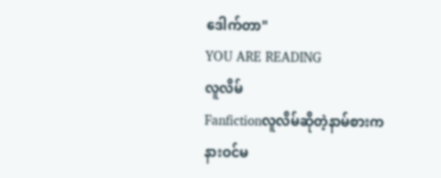ဒေါက်တာ"
YOU ARE READING
လူလိမ်
Fanfictionလူလိမ်ဆိုတဲ့နာမ်စားက နားဝင်မ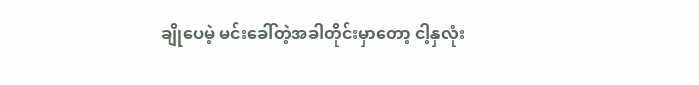ချိုပေမဲ့ မင်းခေါ်တဲ့အခါတိုင်းမှာတော့ ငါ့နှလုံး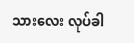သားလေး လုပ်ခါ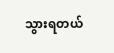သွားရတယ်